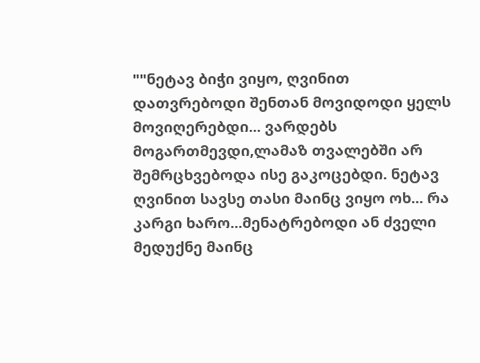""ნეტავ ბიჭი ვიყო, ღვინით დათვრებოდი შენთან მოვიდოდი ყელს მოვიღერებდი... ვარდებს მოგართმევდი,ლამაზ თვალებში არ შემრცხვებოდა ისე გაკოცებდი. ნეტავ ღვინით სავსე თასი მაინც ვიყო ოხ... რა კარგი ხარო...მენატრებოდი ან ძველი მედუქნე მაინც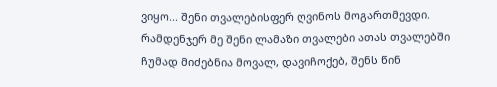ვიყო... შენი თვალებისფერ ღვინოს მოგართმევდი. რამდენჯერ მე შენი ლამაზი თვალები ათას თვალებში ჩუმად მიძებნია მოვალ, დავიჩოქებ, შენს წინ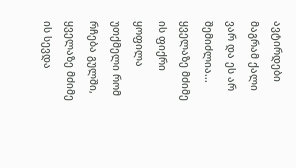ავტირდები მაგრამ ქალი ვარ და ეს არ შემიძლია...
ყველაზე მძიმე ის ფიქრი ყოფილა უთქმელი რომ რჩება გულში, ყველაზე მძიმე ის სევდა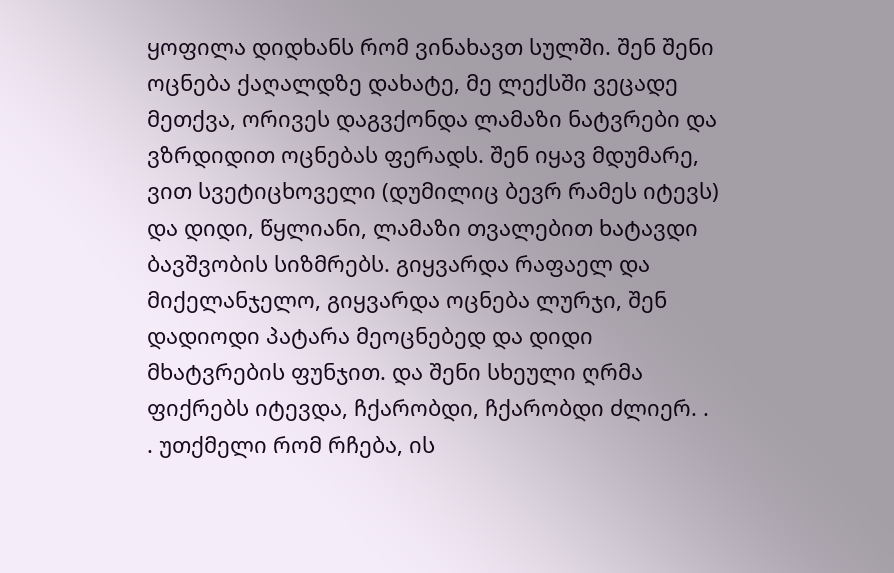ყოფილა დიდხანს რომ ვინახავთ სულში. შენ შენი ოცნება ქაღალდზე დახატე, მე ლექსში ვეცადე მეთქვა, ორივეს დაგვქონდა ლამაზი ნატვრები და ვზრდიდით ოცნებას ფერადს. შენ იყავ მდუმარე, ვით სვეტიცხოველი (დუმილიც ბევრ რამეს იტევს) და დიდი, წყლიანი, ლამაზი თვალებით ხატავდი ბავშვობის სიზმრებს. გიყვარდა რაფაელ და მიქელანჯელო, გიყვარდა ოცნება ლურჯი, შენ დადიოდი პატარა მეოცნებედ და დიდი მხატვრების ფუნჯით. და შენი სხეული ღრმა ფიქრებს იტევდა, ჩქარობდი, ჩქარობდი ძლიერ. . . უთქმელი რომ რჩება, ის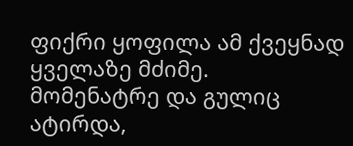ფიქრი ყოფილა ამ ქვეყნად ყველაზე მძიმე.
მომენატრე და გულიც ატირდა,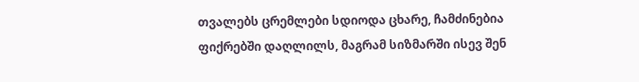თვალებს ცრემლები სდიოდა ცხარე, ჩამძინებია ფიქრებში დაღლილს, მაგრამ სიზმარში ისევ შენ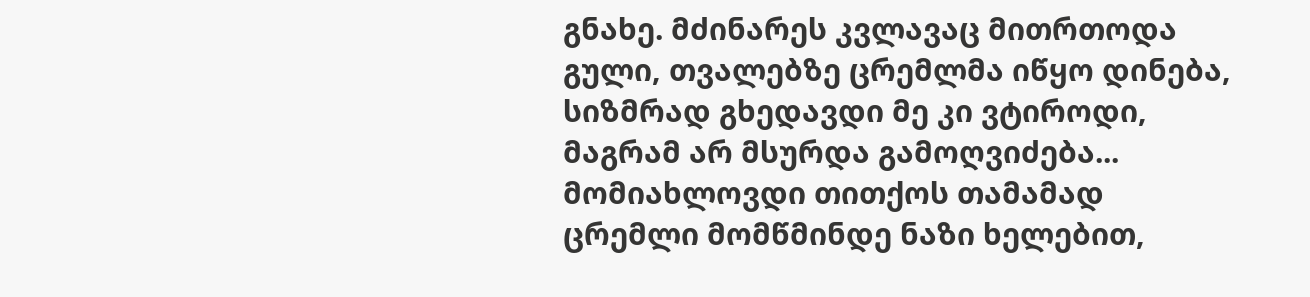გნახე. მძინარეს კვლავაც მითრთოდა გული, თვალებზე ცრემლმა იწყო დინება, სიზმრად გხედავდი მე კი ვტიროდი, მაგრამ არ მსურდა გამოღვიძება... მომიახლოვდი თითქოს თამამად ცრემლი მომწმინდე ნაზი ხელებით,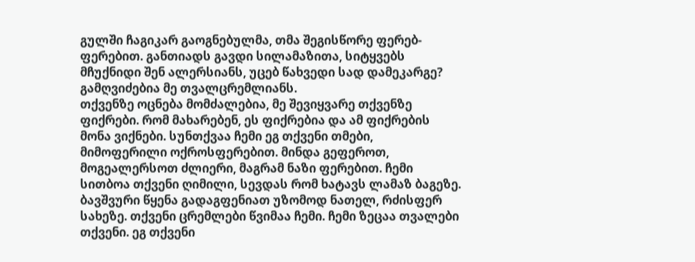გულში ჩაგიკარ გაოგნებულმა, თმა შეგისწორე ფერებ- ფერებით. განთიადს გავდი სილამაზითა, სიტყვებს მჩუქნიდი შენ ალერსიანს, უცებ წახვედი სად დამეკარგე? გამღვიძებია მე თვალცრემლიანს.
თქვენზე ოცნება მომძალებია, მე შევიყვარე თქვენზე ფიქრები. რომ მახარებენ, ეს ფიქრებია და ამ ფიქრების მონა ვიქნები. სუნთქვაა ჩემი ეგ თქვენი თმები, მიმოფერილი ოქროსფერებით. მინდა გეფეროთ, მოგეალერსოთ ძლიერი, მაგრამ ნაზი ფერებით. ჩემი სითბოა თქვენი ღიმილი, სევდას რომ ხატავს ლამაზ ბაგეზე. ბავშვური წყენა გადაგფენიათ უზომოდ ნათელ, რძისფერ სახეზე. თქვენი ცრემლები წვიმაა ჩემი. ჩემი ზეცაა თვალები თქვენი. ეგ თქვენი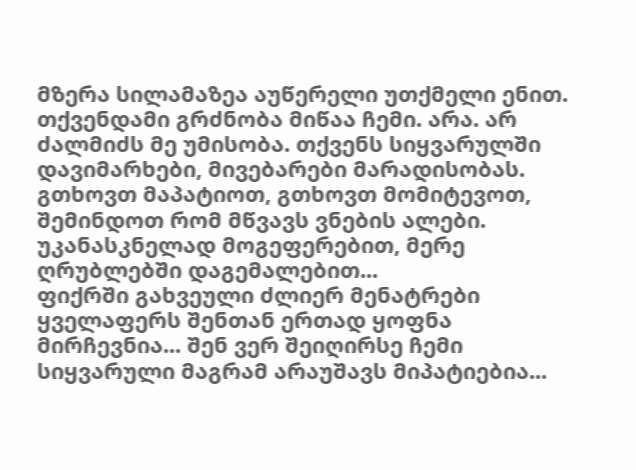მზერა სილამაზეა აუწერელი უთქმელი ენით. თქვენდამი გრძნობა მიწაა ჩემი. არა. არ ძალმიძს მე უმისობა. თქვენს სიყვარულში დავიმარხები, მივებარები მარადისობას. გთხოვთ მაპატიოთ, გთხოვთ მომიტევოთ, შემინდოთ რომ მწვავს ვნების ალები. უკანასკნელად მოგეფერებით, მერე ღრუბლებში დაგემალებით...
ფიქრში გახვეული ძლიერ მენატრები ყველაფერს შენთან ერთად ყოფნა მირჩევნია... შენ ვერ შეიღირსე ჩემი სიყვარული მაგრამ არაუშავს მიპატიებია...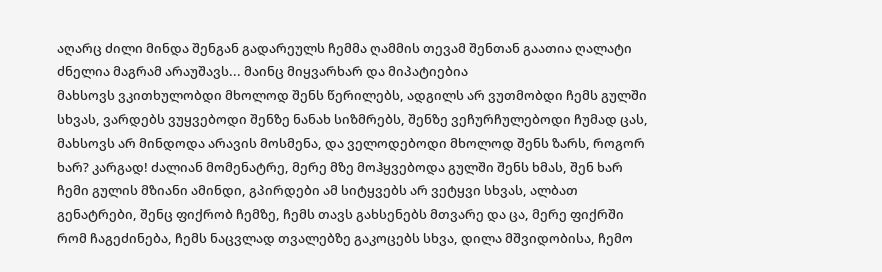აღარც ძილი მინდა შენგან გადარეულს ჩემმა ღამმის თევამ შენთან გაათია ღალატი ძნელია მაგრამ არაუშავს... მაინც მიყვარხარ და მიპატიებია
მახსოვს ვკითხულობდი მხოლოდ შენს წერილებს, ადგილს არ ვუთმობდი ჩემს გულში სხვას, ვარდებს ვუყვებოდი შენზე ნანახ სიზმრებს, შენზე ვეჩურჩულებოდი ჩუმად ცას, მახსოვს არ მინდოდა არავის მოსმენა, და ველოდებოდი მხოლოდ შენს ზარს, როგორ ხარ? კარგად! ძალიან მომენატრე, მერე მზე მოჰყვებოდა გულში შენს ხმას, შენ ხარ ჩემი გულის მზიანი ამინდი, გპირდები ამ სიტყვებს არ ვეტყვი სხვას, ალბათ გენატრები, შენც ფიქრობ ჩემზე, ჩემს თავს გახსენებს მთვარე და ცა, მერე ფიქრში რომ ჩაგეძინება, ჩემს ნაცვლად თვალებზე გაკოცებს სხვა, დილა მშვიდობისა, ჩემო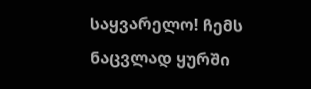საყვარელო! ჩემს ნაცვლად ყურში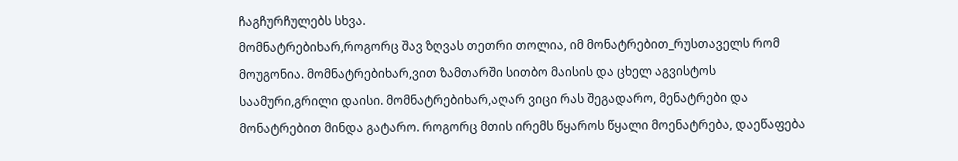ჩაგჩურჩულებს სხვა.
მომნატრებიხარ,როგორც შავ ზღვას თეთრი თოლია, იმ მონატრებით_რუსთაველს რომ მოუგონია. მომნატრებიხარ,ვით ზამთარში სითბო მაისის და ცხელ აგვისტოს საამური,გრილი დაისი. მომნატრებიხარ,აღარ ვიცი რას შეგადარო, მენატრები და მონატრებით მინდა გატარო. როგორც მთის ირემს წყაროს წყალი მოენატრება, დაეწაფება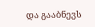და გააბნევს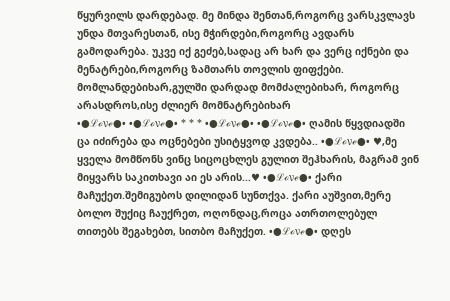წყურვილს დარდებად. მე მინდა შენთან,როგორც ვარსკვლავს უნდა მთვარესთან, ისე მჭირდები,როგორც ავდარს გამოდარება. უკვე იქ გეძებ,სადაც არ ხარ და ვერც იქნები და მენატრები,როგორც ზამთარს თოვლის ფიფქები. მომლანდებიხარ,გულში დარდად მომძალებიხარ, როგორც არასდროს,ისე ძლიერ მომნატრებიხარ
•●ℒℴνℯ●• •●ℒℴνℯ●• * * * •●ℒℴνℯ●• •●ℒℴνℯ●• ღამის წყვდიადში ცა იძირება და ოცნებები უსიტყვოდ კვდება.. •●ℒℴνℯ●• ♥,მე ყველა მომწონს ვინც სიცოცხლეს გულით შეჰხარის, მაგრამ ვინ მიყვარს საკითხავი აი ეს არის...♥ •●ℒℴνℯ●• ქარი მაჩუქეთ.შემიგუბოს დილიდან სუნთქვა. ქარი აუშვით,მერე ბოლო შუქიც ჩაუქრეთ, ოღონდაც,როცა ათრთოლებულ თითებს შეგახებთ, სითბო მაჩუქეთ. •●ℒℴνℯ●• დღეს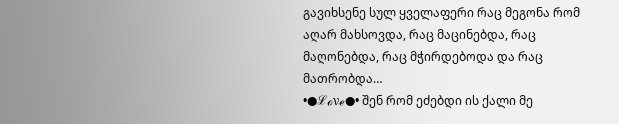გავიხსენე სულ ყველაფერი რაც მეგონა რომ აღარ მახსოვდა, რაც მაცინებდა, რაც მაღონებდა, რაც მჭირდებოდა და რაც მათრობდა…
•●ℒℴνℯ●• შენ რომ ეძებდი ის ქალი მე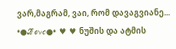ვარ,მაგრამ, ვაი, რომ დავაგვიანე...
•●ℒℴνℯ●• ♥ ♥ ნუშის და ატმის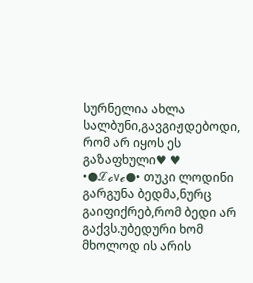სურნელია ახლა სალბუნი,გავგიჟდებოდი, რომ არ იყოს ეს გაზაფხული♥ ♥ •●ℒℴνℯ●• თუკი ლოდინი გარგუნა ბედმა,ნურც გაიფიქრებ,რომ ბედი არ გაქვს.უბედური ხომ მხოლოდ ის არის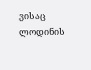ვისაც ლოდინის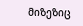მიზეზიც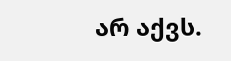არ აქვს.